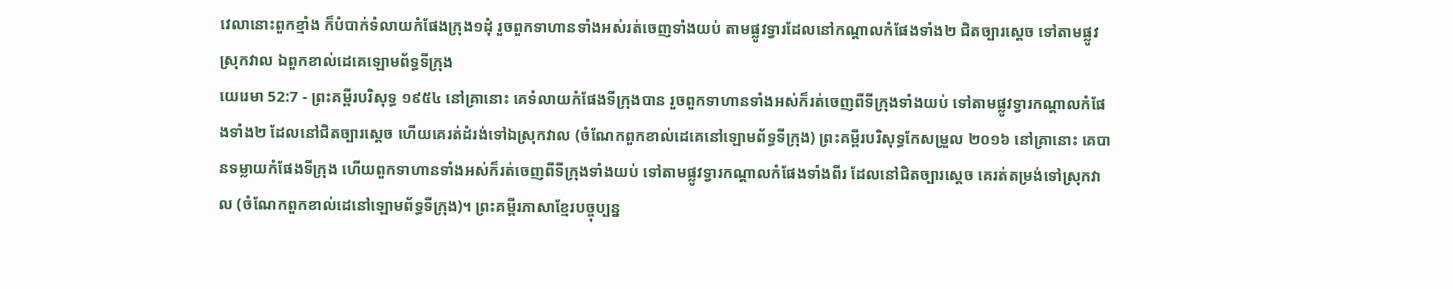វេលានោះពួកខ្មាំង ក៏បំបាក់ទំលាយកំផែងក្រុង១ដុំ រួចពួកទាហានទាំងអស់រត់ចេញទាំងយប់ តាមផ្លូវទ្វារដែលនៅកណ្តាលកំផែងទាំង២ ជិតច្បារស្តេច ទៅតាមផ្លូវស្រុកវាល ឯពួកខាល់ដេគេឡោមព័ទ្ធទីក្រុង
យេរេមា 52:7 - ព្រះគម្ពីរបរិសុទ្ធ ១៩៥៤ នៅគ្រានោះ គេទំលាយកំផែងទីក្រុងបាន រួចពួកទាហានទាំងអស់ក៏រត់ចេញពីទីក្រុងទាំងយប់ ទៅតាមផ្លូវទ្វារកណ្តាលកំផែងទាំង២ ដែលនៅជិតច្បារស្តេច ហើយគេរត់ដំរង់ទៅឯស្រុកវាល (ចំណែកពួកខាល់ដេគេនៅឡោមព័ទ្ធទីក្រុង) ព្រះគម្ពីរបរិសុទ្ធកែសម្រួល ២០១៦ នៅគ្រានោះ គេបានទម្លាយកំផែងទីក្រុង ហើយពួកទាហានទាំងអស់ក៏រត់ចេញពីទីក្រុងទាំងយប់ ទៅតាមផ្លូវទ្វារកណ្ដាលកំផែងទាំងពីរ ដែលនៅជិតច្បារស្តេច គេរត់តម្រង់ទៅស្រុកវាល (ចំណែកពួកខាល់ដេនៅឡោមព័ទ្ធទីក្រុង)។ ព្រះគម្ពីរភាសាខ្មែរបច្ចុប្បន្ន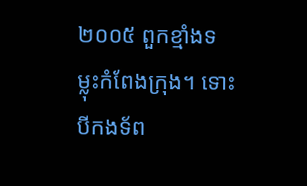២០០៥ ពួកខ្មាំងទម្លុះកំពែងក្រុង។ ទោះបីកងទ័ព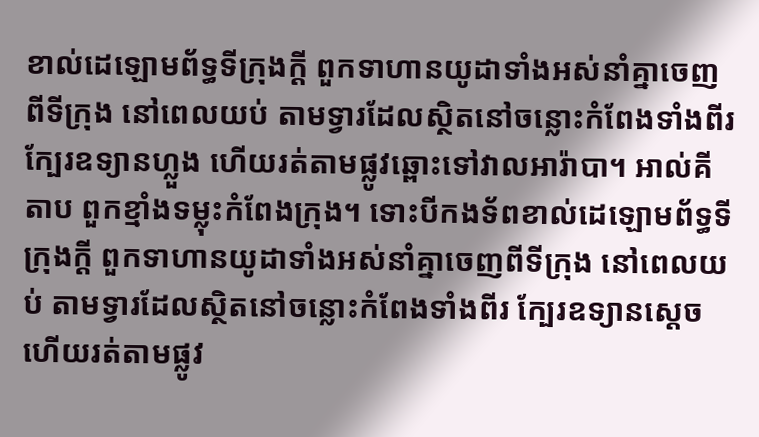ខាល់ដេឡោមព័ទ្ធទីក្រុងក្ដី ពួកទាហានយូដាទាំងអស់នាំគ្នាចេញពីទីក្រុង នៅពេលយប់ តាមទ្វារដែលស្ថិតនៅចន្លោះកំពែងទាំងពីរ ក្បែរឧទ្យានហ្លួង ហើយរត់តាមផ្លូវឆ្ពោះទៅវាលអារ៉ាបា។ អាល់គីតាប ពួកខ្មាំងទម្លុះកំពែងក្រុង។ ទោះបីកងទ័ពខាល់ដេឡោមព័ទ្ធទីក្រុងក្ដី ពួកទាហានយូដាទាំងអស់នាំគ្នាចេញពីទីក្រុង នៅពេលយប់ តាមទ្វារដែលស្ថិតនៅចន្លោះកំពែងទាំងពីរ ក្បែរឧទ្យានស្តេច ហើយរត់តាមផ្លូវ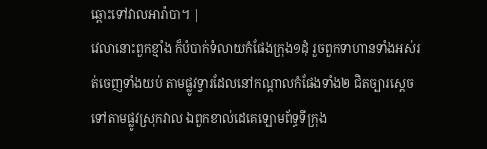ឆ្ពោះទៅវាលអារ៉ាបា។ |
វេលានោះពួកខ្មាំង ក៏បំបាក់ទំលាយកំផែងក្រុង១ដុំ រួចពួកទាហានទាំងអស់រត់ចេញទាំងយប់ តាមផ្លូវទ្វារដែលនៅកណ្តាលកំផែងទាំង២ ជិតច្បារស្តេច ទៅតាមផ្លូវស្រុកវាល ឯពួកខាល់ដេគេឡោមព័ទ្ធទីក្រុង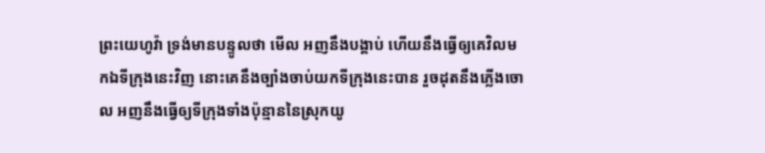ព្រះយេហូវ៉ា ទ្រង់មានបន្ទូលថា មើល អញនឹងបង្គាប់ ហើយនឹងធ្វើឲ្យគេវិលមកឯទីក្រុងនេះវិញ នោះគេនឹងច្បាំងចាប់យកទីក្រុងនេះបាន រួចដុតនឹងភ្លើងចោល អញនឹងធ្វើឲ្យទីក្រុងទាំងប៉ុន្មាននៃស្រុកយូ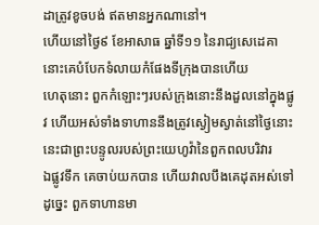ដាត្រូវខូចបង់ ឥតមានអ្នកណានៅ។
ហើយនៅថ្ងៃ៩ ខែអាសាធ ឆ្នាំទី១១ នៃរាជ្យសេដេគា នោះគេបំបែកទំលាយកំផែងទីក្រុងបានហើយ
ហេតុនោះ ពួកកំឡោះៗរបស់ក្រុងនោះនឹងដួលនៅក្នុងផ្លូវ ហើយអស់ទាំងទាហាននឹងត្រូវស្ងៀមស្ងាត់នៅថ្ងៃនោះ នេះជាព្រះបន្ទូលរបស់ព្រះយេហូវ៉ានៃពួកពលបរិវារ
ឯផ្លូវទឹក គេចាប់យកបាន ហើយវាលបឹងគេដុតអស់ទៅ ដូច្នេះ ពួកទាហានមា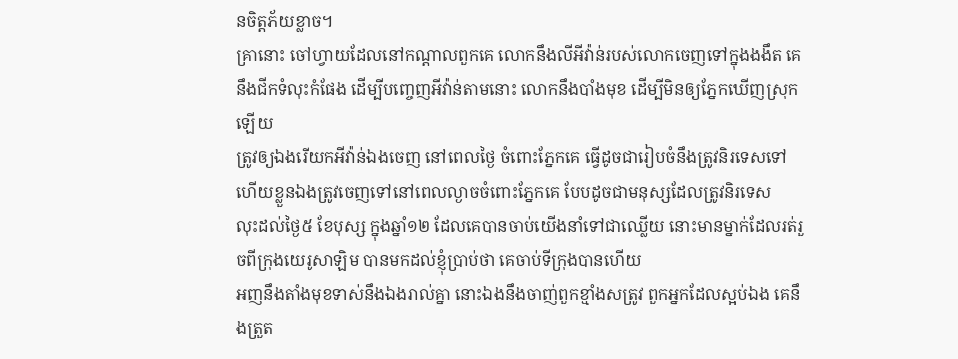នចិត្តភ័យខ្លាច។
គ្រានោះ ចៅហ្វាយដែលនៅកណ្តាលពួកគេ លោកនឹងលីអីវ៉ាន់របស់លោកចេញទៅក្នុងងងឹត គេនឹងជីកទំលុះកំផែង ដើម្បីបញ្ចេញអីវ៉ាន់តាមនោះ លោកនឹងបាំងមុខ ដើម្បីមិនឲ្យភ្នែកឃើញស្រុកឡើយ
ត្រូវឲ្យឯងរើយកអីវ៉ាន់ឯងចេញ នៅពេលថ្ងៃ ចំពោះភ្នែកគេ ធ្វើដូចជារៀបចំនឹងត្រូវនិរទេសទៅ ហើយខ្លួនឯងត្រូវចេញទៅនៅពេលល្ងាចចំពោះភ្នែកគេ បែបដូចជាមនុស្សដែលត្រូវនិរទេស
លុះដល់ថ្ងៃ៥ ខែបុស្ស ក្នុងឆ្នាំ១២ ដែលគេបានចាប់យើងនាំទៅជាឈ្លើយ នោះមានម្នាក់ដែលរត់រួចពីក្រុងយេរូសាឡិម បានមកដល់ខ្ញុំប្រាប់ថា គេចាប់ទីក្រុងបានហើយ
អញនឹងតាំងមុខទាស់នឹងឯងរាល់គ្នា នោះឯងនឹងចាញ់ពួកខ្មាំងសត្រូវ ពួកអ្នកដែលស្អប់ឯង គេនឹងត្រួត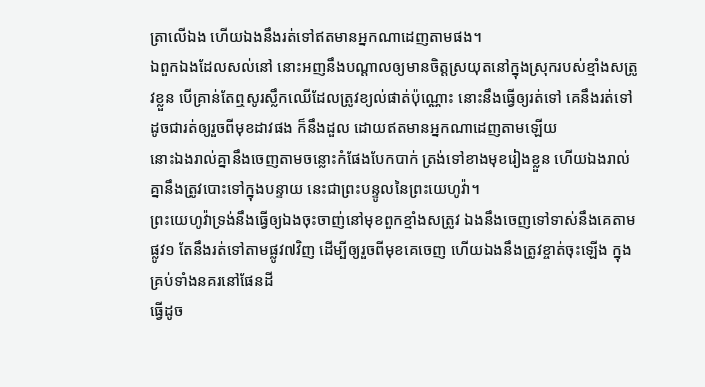ត្រាលើឯង ហើយឯងនឹងរត់ទៅឥតមានអ្នកណាដេញតាមផង។
ឯពួកឯងដែលសល់នៅ នោះអញនឹងបណ្តាលឲ្យមានចិត្តស្រយុតនៅក្នុងស្រុករបស់ខ្មាំងសត្រូវខ្លួន បើគ្រាន់តែឮសូរស្លឹកឈើដែលត្រូវខ្យល់ផាត់ប៉ុណ្ណោះ នោះនឹងធ្វើឲ្យរត់ទៅ គេនឹងរត់ទៅ ដូចជារត់ឲ្យរួចពីមុខដាវផង ក៏នឹងដួល ដោយឥតមានអ្នកណាដេញតាមឡើយ
នោះឯងរាល់គ្នានឹងចេញតាមចន្លោះកំផែងបែកបាក់ ត្រង់ទៅខាងមុខរៀងខ្លួន ហើយឯងរាល់គ្នានឹងត្រូវបោះទៅក្នុងបន្ទាយ នេះជាព្រះបន្ទូលនៃព្រះយេហូវ៉ា។
ព្រះយេហូវ៉ាទ្រង់នឹងធ្វើឲ្យឯងចុះចាញ់នៅមុខពួកខ្មាំងសត្រូវ ឯងនឹងចេញទៅទាស់នឹងគេតាមផ្លូវ១ តែនឹងរត់ទៅតាមផ្លូវ៧វិញ ដើម្បីឲ្យរួចពីមុខគេចេញ ហើយឯងនឹងត្រូវខ្ចាត់ចុះឡើង ក្នុងគ្រប់ទាំងនគរនៅផែនដី
ធ្វើដូច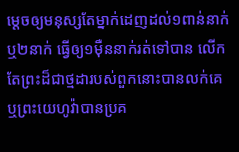ម្តេចឲ្យមនុស្សតែម្នាក់ដេញដល់១ពាន់នាក់ ឬ២នាក់ ធ្វើឲ្យ១ម៉ឺននាក់រត់ទៅបាន លើកតែព្រះដ៏ជាថ្មដារបស់ពួកនោះបានលក់គេ ឬព្រះយេហូវ៉ាបានប្រគ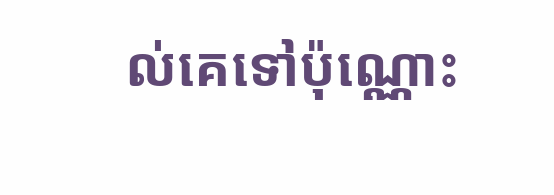ល់គេទៅប៉ុណ្ណោះ